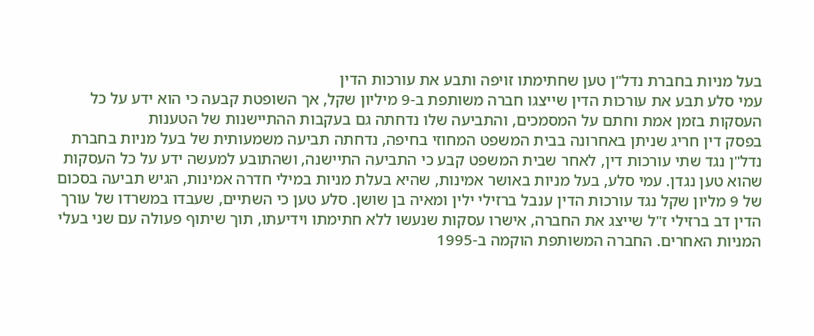בעל מניות בחברת נדל"ן טען שחתימתו זויפה ותבע את עורכות הדין
עמי סלע תבע את עורכות הדין שייצגו חברה משותפת ב-9 מיליון שקל, אך השופטת קבעה כי הוא ידע על כל העסקות בזמן אמת וחתם על המסמכים, והתביעה שלו נדחתה גם בעקבות ההתיישנות של הטענות
בפסק דין חריג שניתן באחרונה בבית המשפט המחוזי בחיפה, נדחתה תביעה משמעותית של בעל מניות בחברת נדל"ן נגד שתי עורכות דין, לאחר שבית המשפט קבע כי התביעה התיישנה, ושהתובע למעשה ידע על כל העסקות שהוא טען נגדן. עמי סלע, בעל מניות באושר אמינות, שהיא בעלת מניות במילי חדרה אמינות, הגיש תביעה בסכום של 9 מליון שקל נגד עורכות הדין ענבל ברזילי ילין ומאיה בן שושן. סלע טען כי השתיים, שעבדו במשרדו של עורך הדין דב ברזילי ז"ל שייצג את החברה, אישרו עסקות שנעשו ללא חתימתו וידיעתו, תוך שיתוף פעולה עם שני בעלי המניות האחרים. החברה המשותפת הוקמה ב-1995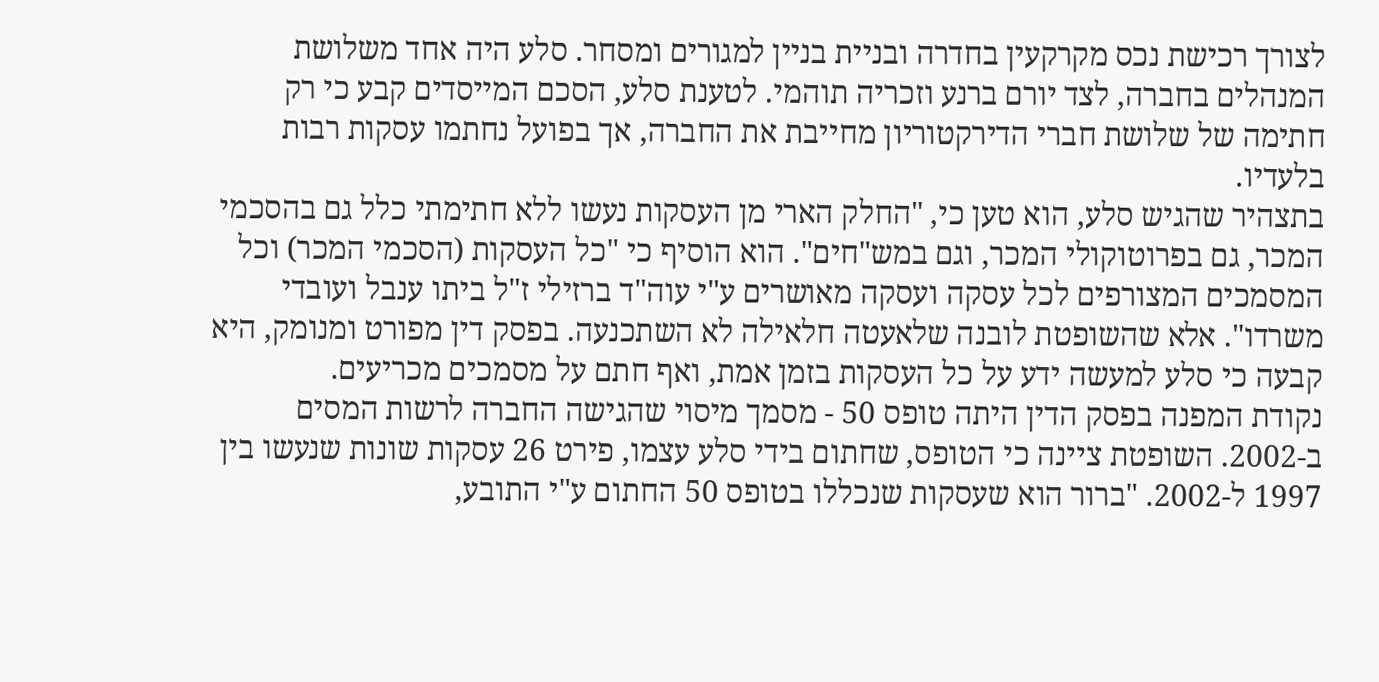לצורך רכישת נכס מקרקעין בחדרה ובניית בניין למגורים ומסחר. סלע היה אחד משלושת המנהלים בחברה, לצד יורם ברנע וזכריה תוהמי. לטענת סלע, הסכם המייסדים קבע כי רק חתימה של שלושת חברי הדירקטוריון מחייבת את החברה, אך בפועל נחתמו עסקות רבות בלעדיו.
בתצהיר שהגיש סלע, הוא טען כי, "החלק הארי מן העסקות נעשו ללא חתימתי כלל גם בהסכמי המכר, גם בפרוטוקולי המכר, וגם במש"חים". הוא הוסיף כי "כל העסקות (הסכמי המכר) וכל המסמכים המצורפים לכל עסקה ועסקה מאושרים ע"י עוה"ד ברזילי ז"ל ביתו ענבל ועובדי משרדו". אלא שהשופטת לובנה שלאעטה חלאילה לא השתכנעה. בפסק דין מפורט ומנומק, היא קבעה כי סלע למעשה ידע על כל העסקות בזמן אמת, ואף חתם על מסמכים מכריעים.
נקודת המפנה בפסק הדין היתה טופס 50 - מסמך מיסוי שהגישה החברה לרשות המסים ב-2002. השופטת ציינה כי הטופס, שחתום בידי סלע עצמו, פירט 26 עסקות שונות שנעשו בין 1997 ל-2002. "ברור הוא שעסקות שנכללו בטופס 50 החתום ע"י התובע,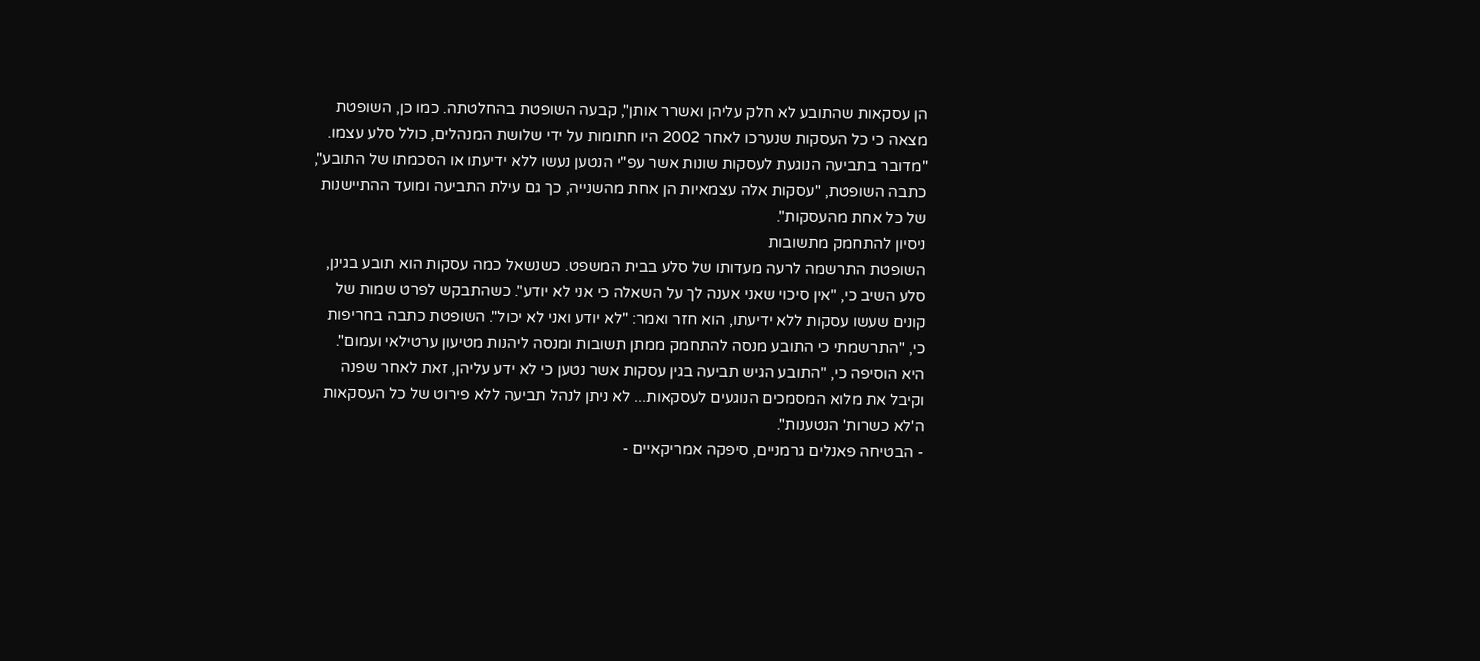הן עסקאות שהתובע לא חלק עליהן ואשרר אותן", קבעה השופטת בהחלטתה. כמו כן, השופטת מצאה כי כל העסקות שנערכו לאחר 2002 היו חתומות על ידי שלושת המנהלים, כולל סלע עצמו. "מדובר בתביעה הנוגעת לעסקות שונות אשר עפ"י הנטען נעשו ללא ידיעתו או הסכמתו של התובע", כתבה השופטת, "עסקות אלה עצמאיות הן אחת מהשנייה, כך גם עילת התביעה ומועד ההתיישנות של כל אחת מהעסקות".
ניסיון להתחמק מתשובות
השופטת התרשמה לרעה מעדותו של סלע בבית המשפט. כשנשאל כמה עסקות הוא תובע בגינן, סלע השיב כי, "אין סיכוי שאני אענה לך על השאלה כי אני לא יודע". כשהתבקש לפרט שמות של קונים שעשו עסקות ללא ידיעתו, הוא חזר ואמר: "לא יודע ואני לא יכול". השופטת כתבה בחריפות כי, "התרשמתי כי התובע מנסה להתחמק ממתן תשובות ומנסה ליהנות מטיעון ערטילאי ועמום". היא הוסיפה כי, "התובע הגיש תביעה בגין עסקות אשר נטען כי לא ידע עליהן, זאת לאחר שפנה וקיבל את מלוא המסמכים הנוגעים לעסקאות... לא ניתן לנהל תביעה ללא פירוט של כל העסקאות ה'לא כשרות' הנטענות".
- הבטיחה פאנלים גרמניים, סיפקה אמריקאיים -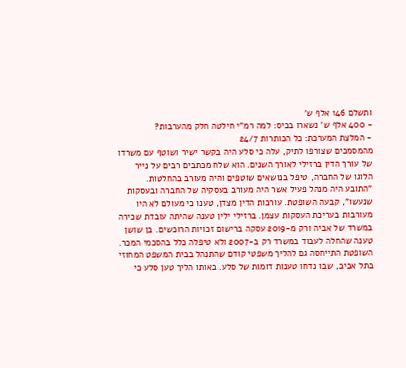ותשלם 146 אלף ש'
- 400 אלף ש' נשארו בכיס: למה רמ"י חילטה חלק מהערבות?
- המלצת המערכת: כל הכותרות 24/7
מהמסמכים שצורפו לתיק, עלה כי סלע היה בקשר ישיר ושוטף עם משרדו של עורך הדין ברזילי לאורך השנים. הוא שלח מכתבים רבים על נייר הלוגו של החברה, טיפל בנושאים שוטפים והיה מעורב בהחלטות. "התובע היה מנהל פעיל אשר היה מעורב בעסקיה של החברה ובעסקות שנעשו", קבעה השופטת. עורכות הדין מצדן, טענו כי מעולם לא היו מעורבות בעריכת העסקות עצמן. ברזילי ילין טענה שהיתה עובדת שכירה במשרד של אביה ורק מ-2019 עסקה ברישום זכויות הרוכשים. בן שושן טענה שהחלה לעבוד במשרד רק ב-2007 ולא טיפלה כלל בהסכמי המכר.
השופטת התייחסה גם להליך משפטי קודם שהתנהל בבית המשפט המחוזי בתל אביב, שבו נדחו טענות דומות של סלע. באותו הליך טען סלע כי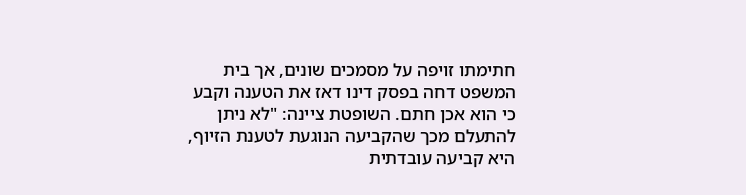חתימתו זויפה על מסמכים שונים, אך בית המשפט דחה בפסק דינו דאז את הטענה וקבע כי הוא אכן חתם. השופטת ציינה: "לא ניתן להתעלם מכך שהקביעה הנוגעת לטענת הזיוף, היא קביעה עובדתית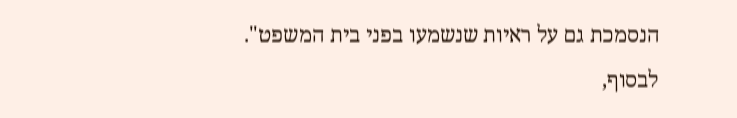הנסמכת גם על ראיות שנשמעו בפני בית המשפט".
לבסוף,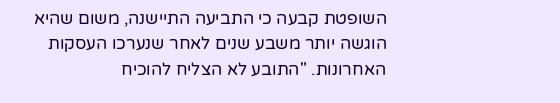השופטת קבעה כי התביעה התיישנה, משום שהיא הוגשה יותר משבע שנים לאחר שנערכו העסקות האחרונות. "התובע לא הצליח להוכיח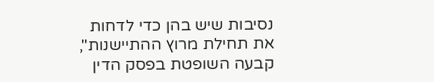נסיבות שיש בהן כדי לדחות את תחילת מרוץ ההתיישנות", קבעה השופטת בפסק הדין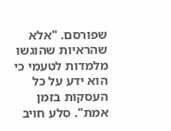שפורסם. "אלא שהראיות שהוגשו מלמדות לטעמי כי הוא ידע על כל העסקות בזמן אמת". סלע חויב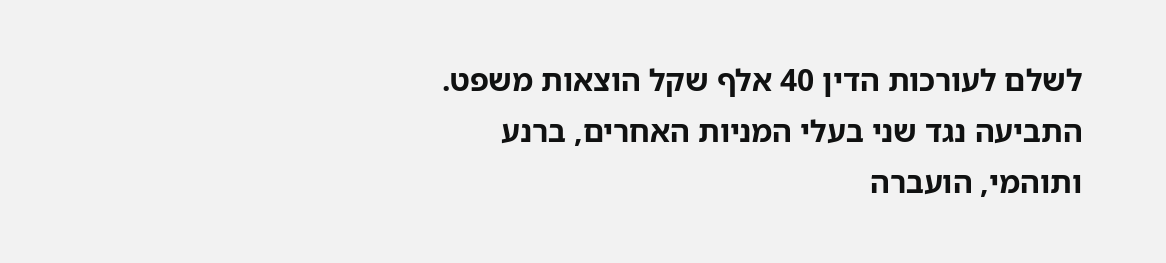לשלם לעורכות הדין 40 אלף שקל הוצאות משפט. התביעה נגד שני בעלי המניות האחרים, ברנע ותוהמי, הועברה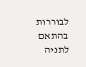לבוררות בהתאם לתניה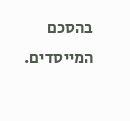בהסכם המייסדים.